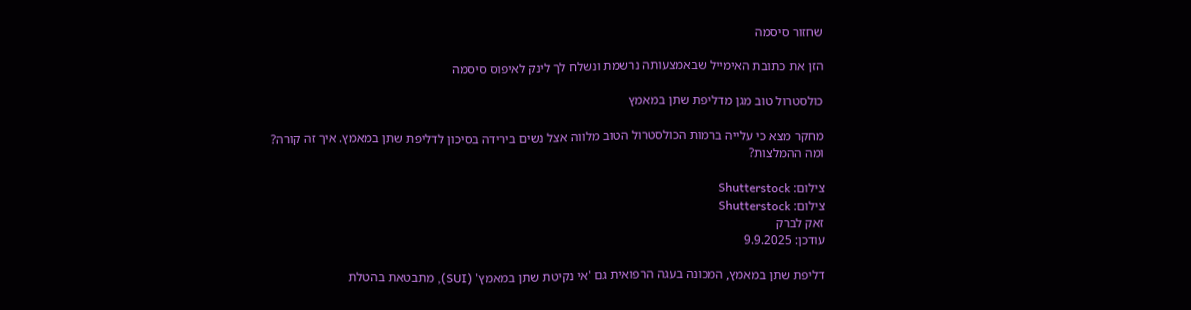שחזור סיסמה

הזן את כתובת האימייל שבאמצעותה נרשמת ונשלח לך לינק לאיפוס סיסמה

כולסטרול טוב מגן מדליפת שתן במאמץ

מחקר מצא כי עלייה ברמות הכולסטרול הטוב מלווה אצל נשים בירידה בסיכון לדליפת שתן במאמץ. איך זה קורה? ומה ההמלצות?

צילום: Shutterstock
צילום: Shutterstock
זאק לברק
עודכן: 9.9.2025

דליפת שתן במאמץ, המכונה בעגה הרפואית גם 'אי נקיטת שתן במאמץ' (SUI), מתבטאת בהטלת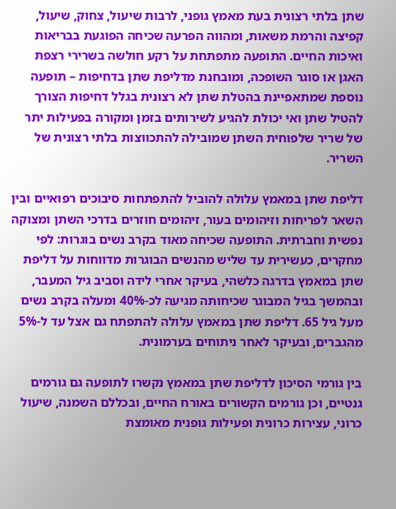שתן בלתי רצונית בעת מאמץ גופני, לרבות שיעול, צחוק, שיעול, קפיצה והרמת משאות, ומהווה הפרעה שכיחה הפוגעת בבריאות ואיכות החיים. התופעה מתפתחת על רקע חולשה בשרירי רצפת האגן או סוגר השופכה, ומובחנת מדליפת שתן בדחיפות – תופעה נוספת שמתאפיינת בהטלת שתן לא רצונית בגלל דחיפות הצורך להטיל שתן ואי יכולת להגיע לשירותים בזמן ומקורה בפעילות יתר של שריר שלפוחית השתן שמובילה להתכווצות בלתי רצונית של השריר.

דליפת שתן במאמץ עלולה להוביל להתפתחות סיבוכים רפואיים ובין השאר לפריחות וזיהומים בעור, זיהומים חוזרים בדרכי השתן ומצוקה נפשית וחברתית. התופעה שכיחה מאוד בקרב נשים בוגרות: לפי מחקרים, כעשירית עד שליש מהנשים הבוגרות מדווחות על דליפת שתן במאמץ בדרגה כלשהי, בעיקר אחרי לידה וסביב גיל המעבר, ובהמשך בגיל המבוגר שכיחותה מגיעה לכ-40% ומעלה בקרב נשים מעל גיל 65. דליפת שתן במאמץ עלולה להתפתח גם אצל עד ל-5% מהגברים, ובעיקר לאחר ניתוחים בערמונית.

בין גורמי הסיכון לדליפת שתן במאמץ נקשרו לתופעה גם גורמים גנטיים, וכן גורמים הקשורים באורח החיים, ובכללם השמנה, שיעול כרוני, עצירות כרונית ופעילות גופנית מאומצת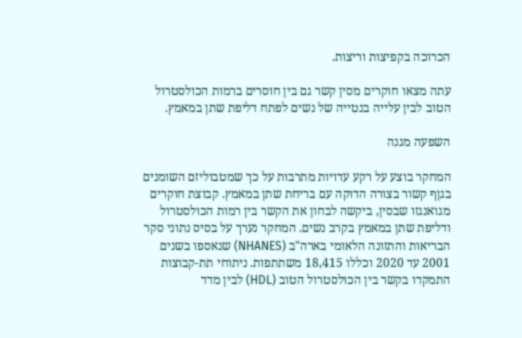הכרוכה בקפיצות וריצות.

עתה מצאו חוקרים מסין קשר גם בין חוסרים ברמות הכולסטרול הטוב לבין עלייה בנטייה של נשים לפתח דליפת שתן במאמץ.

השפעה מגנה

המחקר בוצע על רקע עדויות מתרבות על כך שמטבוליזם השומנים בגןף קשור בצורה הדוקה עם בריחת שתן במאמץ. קבוצת חוקרים מגואנגזו שבסין, ביקשה לבחון את הקשר בין רמות הכולסטרול ודליפת שתן במאמץ בקרב נשים. המחקר נערך על בסיס נתוני סקר הבריאות והתזונה הלאומי בארה"ב (NHANES) שנאספו בשנים 2001 עד 2020 וכללו 18,415 משתתפות. ניתוחי תת-קבוצות התמקדו בקשר בין הכולסטרול הטוב (HDL) לבין מדד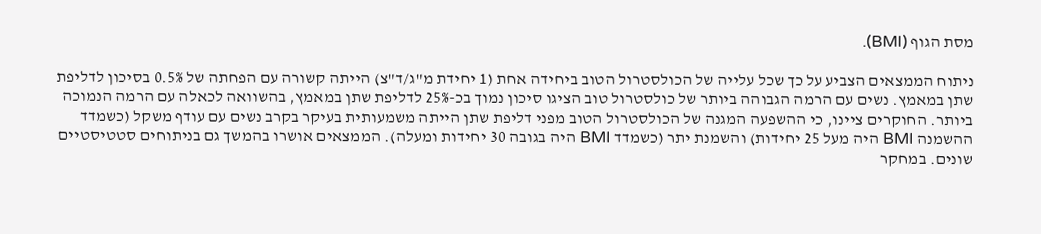מסת הגוף (BMI).

ניתוח הממצאים הצביע על כך שכל עלייה של הכולסטרול הטוב ביחידה אחת (1 יחידת מ"ג/ד"צ) הייתה קשורה עם הפחתה של 0.5% בסיכון לדליפת שתן במאמץ. נשים עם הרמה הגבוהה ביותר של כולסטרול טוב הציגו סיכון נמוך בכ-25% לדליפת שתן במאמץ, בהשוואה לכאלה עם הרמה הנמוכה ביותר. החוקרים ציינו, כי ההשפעה המגנה של הכולסטרול הטוב מפני דליפת שתן הייתה משמעותית בעיקר בקרב נשים עם עודף משקל (כשמדד ההשמנה BMI היה מעל 25 יחידות) והשמנת יתר (כשמדד BMI היה בגובה 30 יחידות ומעלה). הממצאים אושרו בהמשך גם בניתוחים סטטיסטיים שונים. במחקר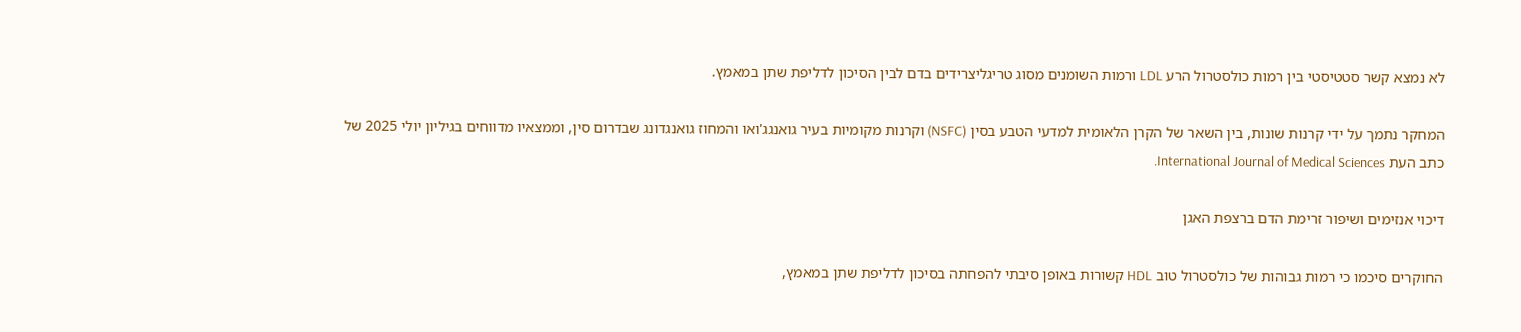לא נמצא קשר סטטיסטי בין רמות כולסטרול הרע LDL ורמות השומנים מסוג טריגליצרידים בדם לבין הסיכון לדליפת שתן במאמץ.

המחקר נתמך על ידי קרנות שונות, בין השאר של הקרן הלאומית למדעי הטבע בסין (NSFC) וקרנות מקומיות בעיר גואנגג'ואו והמחוז גואנגדונג שבדרום סין, וממצאיו מדווחים בגיליון יולי 2025 של כתב העת International Journal of Medical Sciences.

דיכוי אנזימים ושיפור זרימת הדם ברצפת האגן

החוקרים סיכמו כי רמות גבוהות של כולסטרול טוב HDL קשורות באופן סיבתי להפחתה בסיכון לדליפת שתן במאמץ,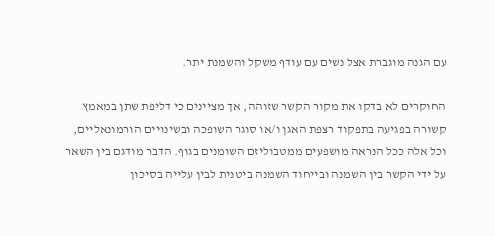עם הגנה מוגברת אצל נשים עם עודף משקל והשמנת יתר.

החוקרים לא בדקו את מקור הקשר שזוהה, אך מציינים כי דליפת שתן במאמץ קשורה בפגיעה בתפקוד רצפת האגן ו/או סוגר השופכה ובשינויים הורמונאליים, וכל אלה ככל הנראה מושפעים ממטבוליזם השומנים בגוף. הדבר מודגם בין השאר על ידי הקשר בין השמנה ובייחוד השמנה ביטנית לבין עלייה בסיכון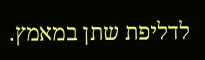לדליפת שתן במאמץ.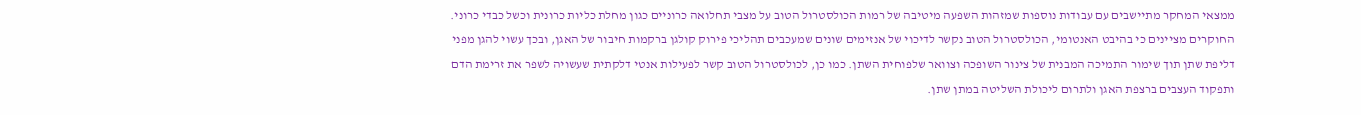ממצאי המחקר מתיישבים עם עבודות נוספות שמזהות השפעה מיטיבה של רמות הכולסטרול הטוב על מצבי תחלואה כרוניים כגון מחלת כליות כרונית וכשל כבדי כרוני. החוקרים מציינים כי בהיבט האנטומי, הכולסטרול הטוב נקשר לדיכוי של אנזימים שונים שמעכבים תהליכי פירוק קולגן ברקמות חיבור של האגן, ובכך עשוי להגן מפני דליפת שתן תוך שימור התמיכה המבנית של צינור השופכה וצוואר שלפוחית השתן. כמו כן, לכולסטרול הטוב קשר לפעילות אנטי דלקתית שעשויה לשפר את זרימת הדם ותפקוד העצבים ברצפת האגן ולתרום ליכולת השליטה במתן שתן.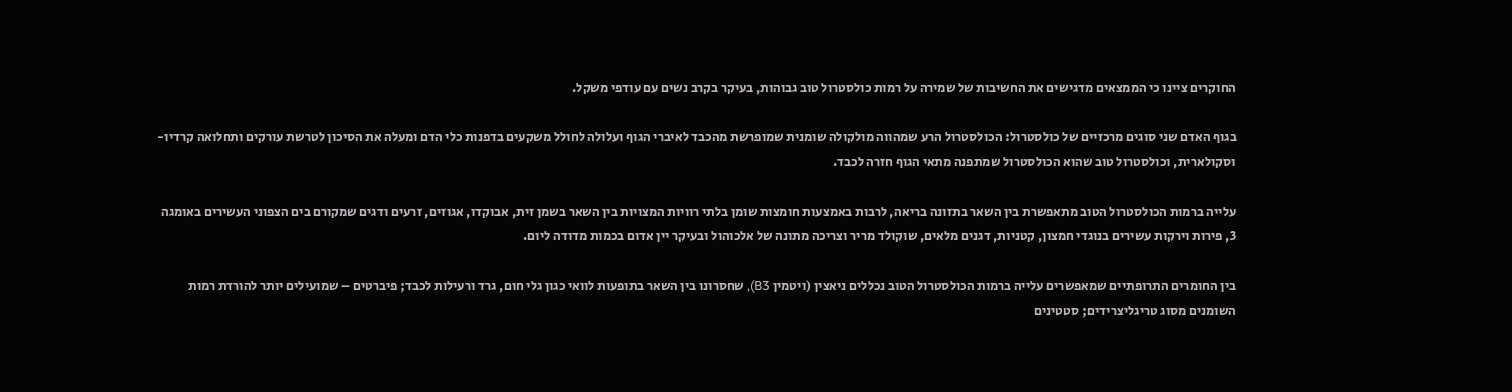החוקרים ציינו כי הממצאים מדגישים את החשיבות של שמירה על רמות כולסטרול טוב גבוהות, בעיקר בקרב נשים עם עודפי משקל.

בגוף האדם שני סוגים מרכזיים של כולסטרול: הכולסטרול הרע שמהווה מולקולה שומנית שמופרשת מהכבד לאיברי הגוף ועלולה לחולל משקעים בדפנות כלי הדם ומעלה את הסיכון לטרשת עורקים ותחלואה קרדיו-וסקולארית, וכולסטרול טוב שהוא הכולסטרול שמתפנה מתאי הגוף חזרה לכבד.

עלייה ברמות הכולסטרול הטוב מתאפשרת בין השאר בתזונה בריאה, לרבות באמצעות חומצות שומן בלתי רוויות המצויות בין השאר בשמן זית, אבוקדו, אגוזים, זרעים ודגים שמקורם בים הצפוני העשירים באומגה 3, פירות וירקות עשירים בנוגדי חמצון, קטניות, דגנים מלאים, שוקולד מריר וצריכה מתונה של אלכוהול ובעיקר יין אדום בכמות מדודה ליום.

בין החומרים התרופתיים שמאפשרים עלייה ברמות הכולסטרול הטוב נכללים ניאצין (ויטמין B3), שחסרונו בין השאר בתופעות לוואי כגון גלי חום, גרד ורעילות לכבד; פיברטים – שמועילים יותר להורדת רמות השומנים מסוג טריגליצרידים; סטטינים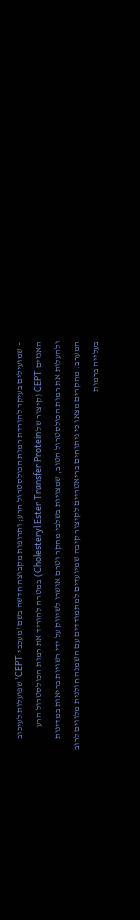– שמועילים בעיקר להורדת רמות הכולסטרול הרע; ותרופות מקבוצה חדשה בשם 'מעכבי CEPT' שפועלות לעיכוב האנזים CEPT (קיצור של Cholesteryl Ester Transfer Protein) במטרה להוריד את רמות הכולסטרול הרע ולהעלות את רמות הכולסטרול הטוב, שמצויות בשלבי מחקר וטרם אושרו לשיווק על ידי רשויות בריאות במדינות המערב. מחקרים מצאו כי ניתוחים בריאטריים לקיצור קיבה שמיועדים למתמודדים עם השמנה חולנית מלווים לרוב בעלייה ברמות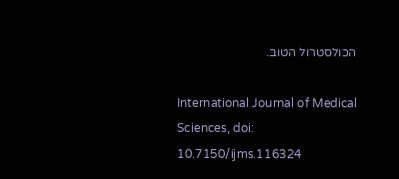הכולסטרול הטוב.

International Journal of Medical Sciences, doi: 10.7150/ijms.116324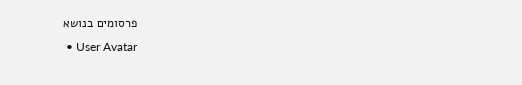פרסומים בנושא
  • User Avatar